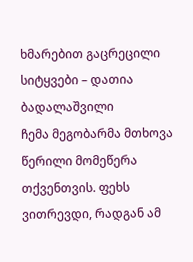ხმარებით გაცრეცილი სიტყვები – დათია ბადალაშვილი
ჩემა მეგობარმა მთხოვა წერილი მომეწერა თქვენთვის. ფეხს ვითრევდი, რადგან ამ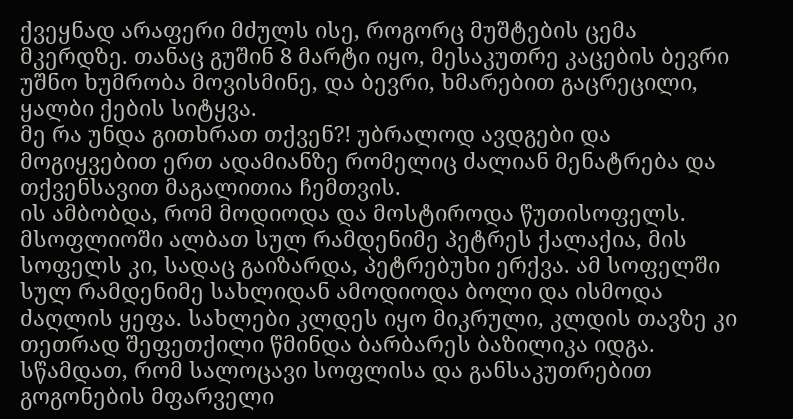ქვეყნად არაფერი მძულს ისე, როგორც მუშტების ცემა მკერდზე. თანაც გუშინ 8 მარტი იყო, მესაკუთრე კაცების ბევრი უშნო ხუმრობა მოვისმინე, და ბევრი, ხმარებით გაცრეცილი, ყალბი ქების სიტყვა.
მე რა უნდა გითხრათ თქვენ?! უბრალოდ ავდგები და მოგიყვებით ერთ ადამიანზე რომელიც ძალიან მენატრება და თქვენსავით მაგალითია ჩემთვის.
ის ამბობდა, რომ მოდიოდა და მოსტიროდა წუთისოფელს.
მსოფლიოში ალბათ სულ რამდენიმე პეტრეს ქალაქია, მის სოფელს კი, სადაც გაიზარდა, პეტრებუხი ერქვა. ამ სოფელში სულ რამდენიმე სახლიდან ამოდიოდა ბოლი და ისმოდა ძაღლის ყეფა. სახლები კლდეს იყო მიკრული, კლდის თავზე კი თეთრად შეფეთქილი წმინდა ბარბარეს ბაზილიკა იდგა. სწამდათ, რომ სალოცავი სოფლისა და განსაკუთრებით გოგონების მფარველი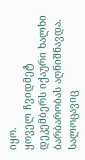იყო.
ყოველ ჩვიდმეტ დეკემბერს იქაური ხალხი ბარბარობას აღნიშნავდა. სალოცავიც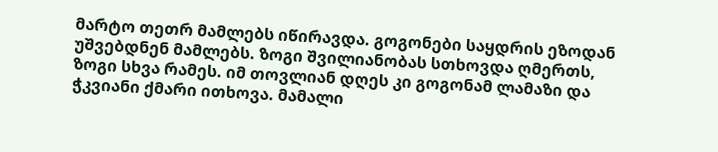მარტო თეთრ მამლებს იწირავდა. გოგონები საყდრის ეზოდან უშვებდნენ მამლებს. ზოგი შვილიანობას სთხოვდა ღმერთს, ზოგი სხვა რამეს. იმ თოვლიან დღეს კი გოგონამ ლამაზი და ჭკვიანი ქმარი ითხოვა. მამალი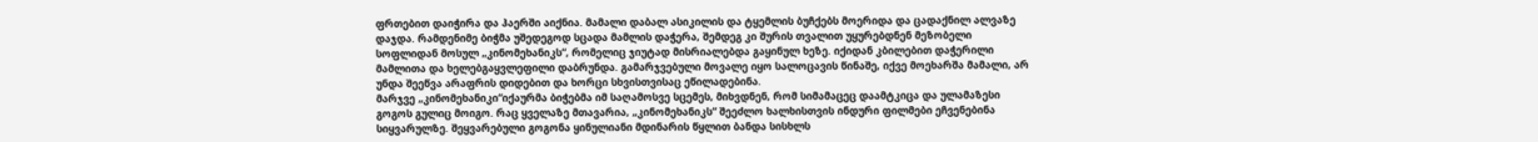ფრთებით დაიჭირა და ჰაერში აიქნია. მამალი დაბალ ასიკილის და ტყემლის ბუჩქებს მოერიდა და ცადაქნილ ალვაზე დაჯდა. რამდენიმე ბიჭმა უშედეგოდ სცადა მამლის დაჭერა, შემდეგ კი შურის თვალით უყურებდნენ მეზობელი სოფლიდან მოსულ „კინომეხანიკს“, რომელიც ჯიუტად მისრიალებდა გაყინულ ხეზე. იქიდან კბილებით დაჭერილი მამლითა და ხელებგაყვლეფილი დაბრუნდა. გამარჯვებული მოვალე იყო სალოცავის წინაშე, იქვე მოეხარშა მამალი, არ უნდა შეეწვა არაფრის დიდებით და ხორცი სხვისთვისაც ეწილადებინა.
მარჯვე „კინომეხანიკი“იქაურმა ბიჭებმა იმ საღამოსვე სცემეს, მიხვდნენ, რომ სიმამაცეც დაამტკიცა და ულამაზესი გოგოს გულიც მოიგო. რაც ყველაზე მთავარია, „კინომეხანიკს“ შეეძლო ხალხისთვის ინდური ფილმები ეჩვენებინა სიყვარულზე. შეყვარებული გოგონა ყინულიანი მდინარის წყლით ბანდა სისხლს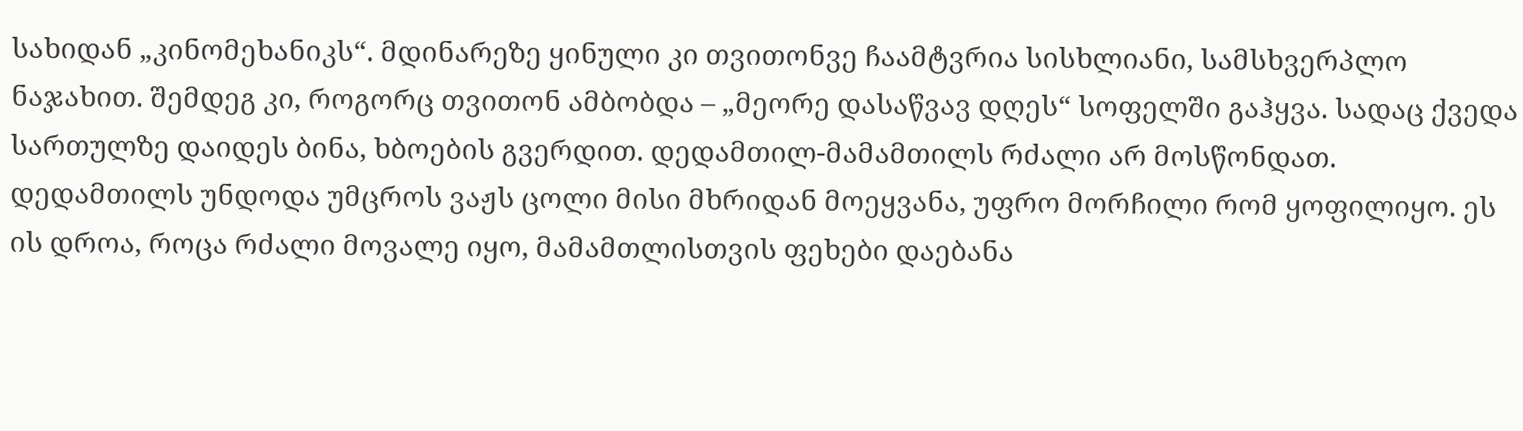სახიდან „კინომეხანიკს“. მდინარეზე ყინული კი თვითონვე ჩაამტვრია სისხლიანი, სამსხვერპლო ნაჯახით. შემდეგ კი, როგორც თვითონ ამბობდა – „მეორე დასაწვავ დღეს“ სოფელში გაჰყვა. სადაც ქვედა სართულზე დაიდეს ბინა, ხბოების გვერდით. დედამთილ-მამამთილს რძალი არ მოსწონდათ. დედამთილს უნდოდა უმცროს ვაჟს ცოლი მისი მხრიდან მოეყვანა, უფრო მორჩილი რომ ყოფილიყო. ეს ის დროა, როცა რძალი მოვალე იყო, მამამთლისთვის ფეხები დაებანა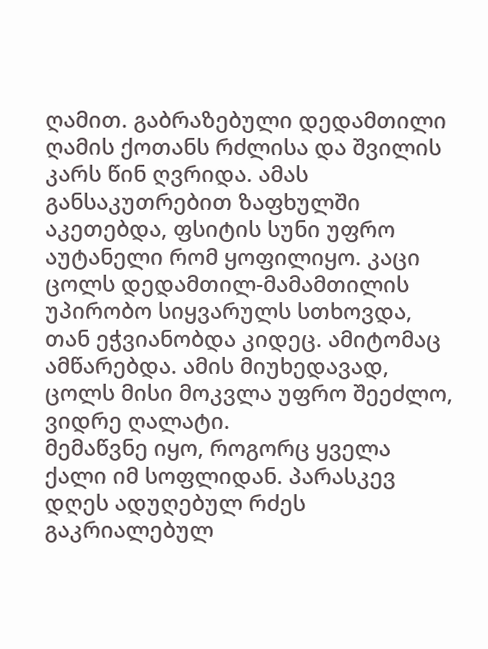ღამით. გაბრაზებული დედამთილი ღამის ქოთანს რძლისა და შვილის კარს წინ ღვრიდა. ამას განსაკუთრებით ზაფხულში აკეთებდა, ფსიტის სუნი უფრო აუტანელი რომ ყოფილიყო. კაცი ცოლს დედამთილ-მამამთილის უპირობო სიყვარულს სთხოვდა, თან ეჭვიანობდა კიდეც. ამიტომაც ამწარებდა. ამის მიუხედავად, ცოლს მისი მოკვლა უფრო შეეძლო, ვიდრე ღალატი.
მემაწვნე იყო, როგორც ყველა ქალი იმ სოფლიდან. პარასკევ დღეს ადუღებულ რძეს გაკრიალებულ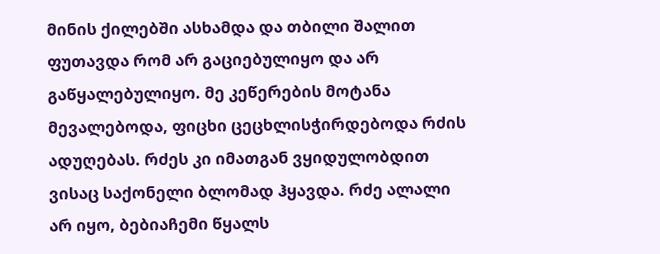მინის ქილებში ასხამდა და თბილი შალით ფუთავდა რომ არ გაციებულიყო და არ გაწყალებულიყო. მე კეწერების მოტანა მევალებოდა, ფიცხი ცეცხლისჭირდებოდა რძის ადუღებას. რძეს კი იმათგან ვყიდულობდით ვისაც საქონელი ბლომად ჰყავდა. რძე ალალი არ იყო, ბებიაჩემი წყალს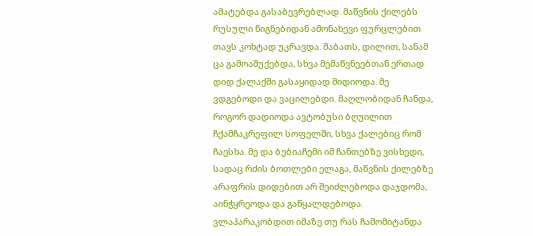ამატებდა გასაბევრებლად. მაწვნის ქილებს რუსული წიგნებიდან ამონახევი ფურცლებით თავს კოხტად უკრავდა. შაბათს, დილით, სანამ ცა გამოაშუქებდა, სხვა მემაწვნეებთან ერთად დიდ ქალაქში გასაყიდად მიდიოდა. მე ვდგებოდი და ვაცილებდი. მაღლობიდან ჩანდა, როგორ დადიოდა ავტობუსი ბღუილით ჩქამჩაკრეფილ სოფელში, სხვა ქალებიც რომ ჩაესხა. მე და ბებიაჩემი იმ ჩანთებზე ვისხედი, სადაც რძის ბოთლები ელაგა, მაწვნის ქილებზე არაფრის დიდებით არ შეიძლებოდა დაჯდომა, აინჭყრეოდა და გაწყალდებოდა.
ვლაპარაკობდით იმაზე თუ რას ჩამომიტანდა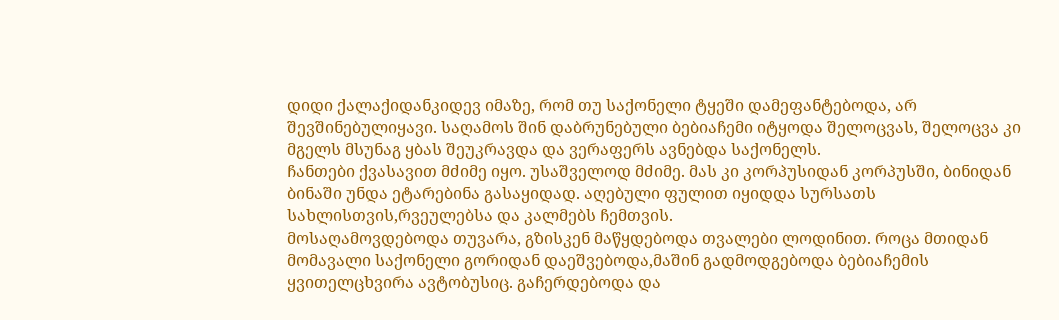დიდი ქალაქიდანკიდევ იმაზე, რომ თუ საქონელი ტყეში დამეფანტებოდა, არ შევშინებულიყავი. საღამოს შინ დაბრუნებული ბებიაჩემი იტყოდა შელოცვას, შელოცვა კი მგელს მსუნაგ ყბას შეუკრავდა და ვერაფერს ავნებდა საქონელს.
ჩანთები ქვასავით მძიმე იყო. უსაშველოდ მძიმე. მას კი კორპუსიდან კორპუსში, ბინიდან ბინაში უნდა ეტარებინა გასაყიდად. აღებული ფულით იყიდდა სურსათს სახლისთვის,რვეულებსა და კალმებს ჩემთვის.
მოსაღამოვდებოდა თუვარა, გზისკენ მაწყდებოდა თვალები ლოდინით. როცა მთიდან მომავალი საქონელი გორიდან დაეშვებოდა,მაშინ გადმოდგებოდა ბებიაჩემის ყვითელცხვირა ავტობუსიც. გაჩერდებოდა და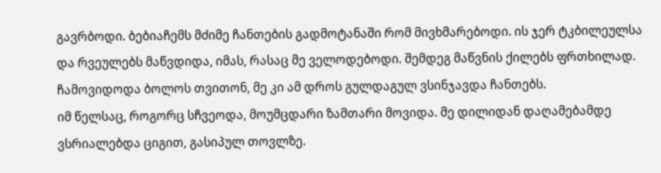გავრბოდი. ბებიაჩემს მძიმე ჩანთების გადმოტანაში რომ მივხმარებოდი. ის ჯერ ტკბილეულსა და რვეულებს მაწვდიდა, იმას, რასაც მე ველოდებოდი. შემდეგ მაწვნის ქილებს ფრთხილად. ჩამოვიდოდა ბოლოს თვითონ, მე კი ამ დროს გულდაგულ ვსინჯავდა ჩანთებს.
იმ წელსაც, როგორც სჩვეოდა, მოუმცდარი ზამთარი მოვიდა. მე დილიდან დაღამებამდე ვსრიალებდა ციგით, გასიპულ თოვლზე.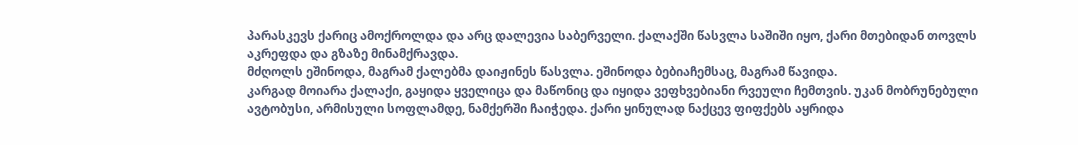პარასკევს ქარიც ამოქროლდა და არც დალევია საბერველი. ქალაქში წასვლა საშიში იყო, ქარი მთებიდან თოვლს აკრეფდა და გზაზე მინამქრავდა.
მძღოლს ეშინოდა, მაგრამ ქალებმა დაიჟინეს წასვლა. ეშინოდა ბებიაჩემსაც, მაგრამ წავიდა.
კარგად მოიარა ქალაქი, გაყიდა ყველიცა და მაწონიც და იყიდა ვეფხვებიანი რვეული ჩემთვის. უკან მობრუნებული ავტობუსი, არმისული სოფლამდე, ნამქერში ჩაიჭედა. ქარი ყინულად ნაქცევ ფიფქებს აყრიდა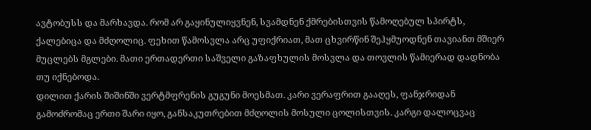ავტობუსს და მარხავდა. რომ არ გაყინულიყვნენ, სვამდნენ ქმრებისთვის წამოღებულ სპირტს, ქალებიცა და მძღოლიც. ფეხით წამოსვლა არც უფიქრიათ, მათ ცხვირწინ შეჰყმუოდნენ თავიანთ მშიერ მუცლებს მგლები. მათი ერთადერთი საშველი გაზაფხულის მოსვლა და თოვლის წამიერად დადნობა თუ იქნებოდა.
დილით ქარის შიშინში ვერტმფრენის გუგუნი მოესმათ. კარი ვერაფრით გააღეს, ფანჯრიდან გამოძრომაც ერთი შარი იყო, განსაკუთრებით მძღოლის მოსული ცოლისთვის. კარგი დალოცვაც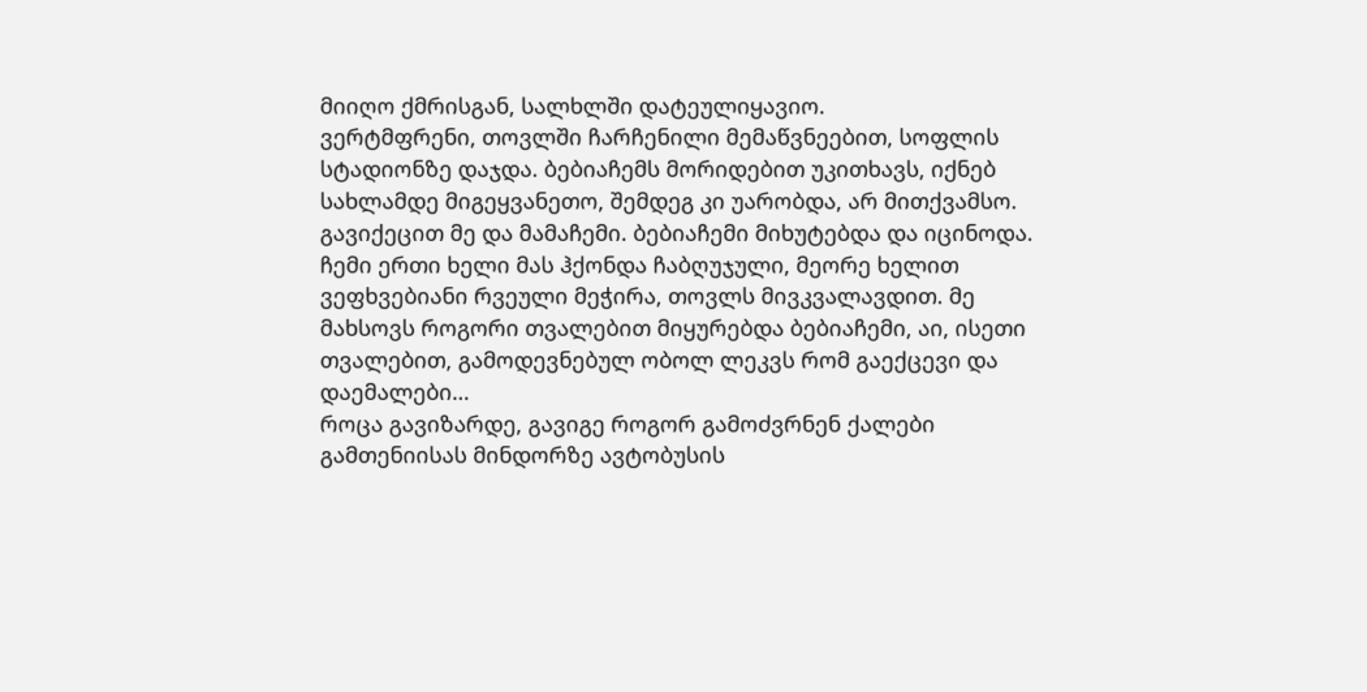მიიღო ქმრისგან, სალხლში დატეულიყავიო.
ვერტმფრენი, თოვლში ჩარჩენილი მემაწვნეებით, სოფლის სტადიონზე დაჯდა. ბებიაჩემს მორიდებით უკითხავს, იქნებ სახლამდე მიგეყვანეთო, შემდეგ კი უარობდა, არ მითქვამსო.
გავიქეცით მე და მამაჩემი. ბებიაჩემი მიხუტებდა და იცინოდა. ჩემი ერთი ხელი მას ჰქონდა ჩაბღუჯული, მეორე ხელით ვეფხვებიანი რვეული მეჭირა, თოვლს მივკვალავდით. მე მახსოვს როგორი თვალებით მიყურებდა ბებიაჩემი, აი, ისეთი თვალებით, გამოდევნებულ ობოლ ლეკვს რომ გაექცევი და დაემალები…
როცა გავიზარდე, გავიგე როგორ გამოძვრნენ ქალები გამთენიისას მინდორზე ავტობუსის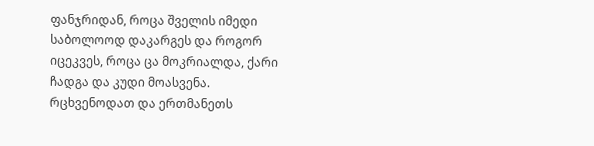ფანჯრიდან, როცა შველის იმედი საბოლოოდ დაკარგეს და როგორ იცეკვეს, როცა ცა მოკრიალდა, ქარი ჩადგა და კუდი მოასვენა.
რცხვენოდათ და ერთმანეთს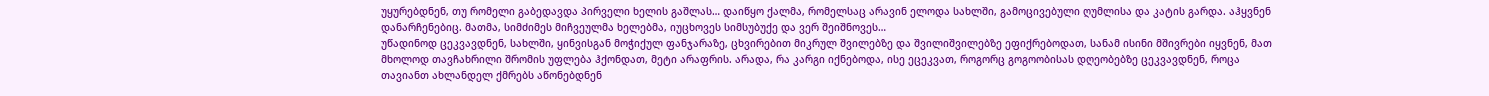უყურებდნენ, თუ რომელი გაბედავდა პირველი ხელის გაშლას… დაიწყო ქალმა, რომელსაც არავინ ელოდა სახლში, გამოცივებული ღუმლისა და კატის გარდა. აჰყვნენ დანარჩენებიც. მათმა, სიმძიმეს მიჩვეულმა ხელებმა, იუცხოვეს სიმსუბუქე და ვერ შეიშნოვეს…
უწადინოდ ცეკვავდნენ, სახლში, ყინვისგან მოჭიქულ ფანჯარაზე, ცხვირებით მიკრულ შვილებზე და შვილიშვილებზე ეფიქრებოდათ, სანამ ისინი მშივრები იყვნენ, მათ მხოლოდ თავჩახრილი შრომის უფლება ჰქონდათ, მეტი არაფრის. არადა, რა კარგი იქნებოდა, ისე ეცეკვათ, როგორც გოგოობისას დღეობებზე ცეკვავდნენ, როცა თავიანთ ახლანდელ ქმრებს აწონებდნენ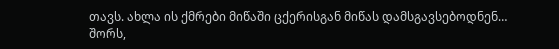თავს. ახლა ის ქმრები მიწაში ცქერისგან მიწას დამსგავსებოდნენ…
შორს,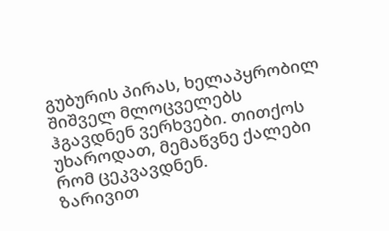გუბურის პირას, ხელაპყრობილ შიშველ მლოცველებს ჰგავდნენ ვერხვები. თითქოს უხაროდათ, მემაწვნე ქალები რომ ცეკვავდნენ.
ზარივით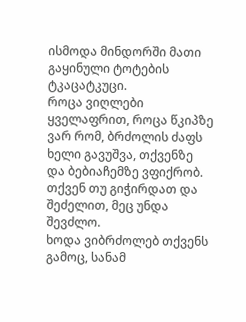ისმოდა მინდორში მათი გაყინული ტოტების ტკაცატკუცი.
როცა ვიღლები ყველაფრით, როცა წკიპზე ვარ რომ, ბრძოლის ძაფს ხელი გავუშვა, თქვენზე და ბებიაჩემზე ვფიქრობ. თქვენ თუ გიჭირდათ და შეძელით, მეც უნდა შევძლო.
ხოდა ვიბრძოლებ თქვენს გამოც, სანამ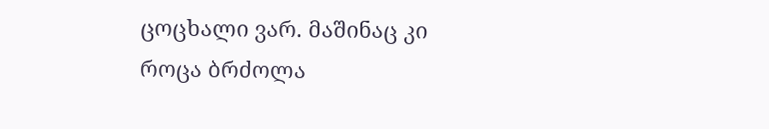ცოცხალი ვარ. მაშინაც კი როცა ბრძოლა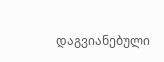დაგვიანებული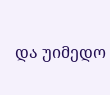და უიმედო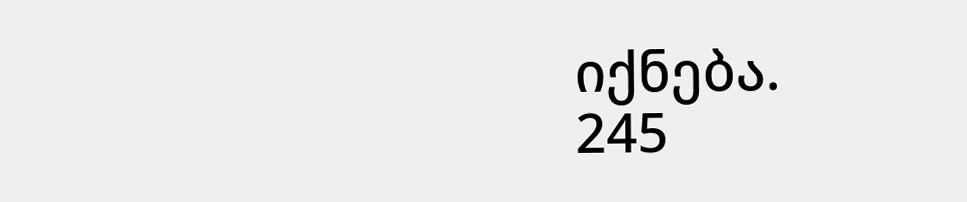იქნება.
245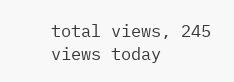total views, 245 views today